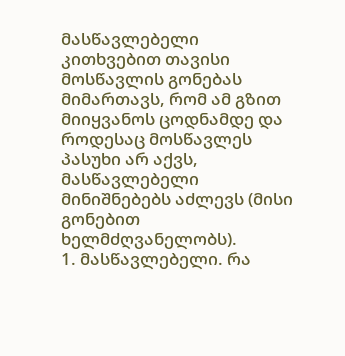მასწავლებელი კითხვებით თავისი მოსწავლის გონებას მიმართავს, რომ ამ გზით მიიყვანოს ცოდნამდე და როდესაც მოსწავლეს პასუხი არ აქვს, მასწავლებელი მინიშნებებს აძლევს (მისი გონებით ხელმძღვანელობს).
1. მასწავლებელი. რა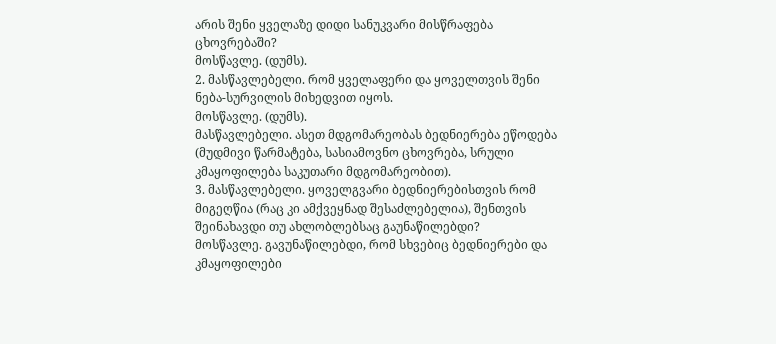არის შენი ყველაზე დიდი სანუკვარი მისწრაფება ცხოვრებაში?
მოსწავლე. (დუმს).
2. მასწავლებელი. რომ ყველაფერი და ყოველთვის შენი ნება-სურვილის მიხედვით იყოს.
მოსწავლე. (დუმს).
მასწავლებელი. ასეთ მდგომარეობას ბედნიერება ეწოდება (მუდმივი წარმატება, სასიამოვნო ცხოვრება, სრული კმაყოფილება საკუთარი მდგომარეობით).
3. მასწავლებელი. ყოველგვარი ბედნიერებისთვის რომ მიგეღწია (რაც კი ამქვეყნად შესაძლებელია), შენთვის შეინახავდი თუ ახლობლებსაც გაუნაწილებდი?
მოსწავლე. გავუნაწილებდი, რომ სხვებიც ბედნიერები და კმაყოფილები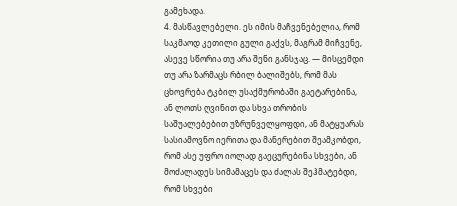გამეხადა.
4. მასწავლებელი. ეს იმის მაჩვენებელია, რომ საკმაოდ კეთილი გული გაქვს, მაგრამ მიჩვენე, ასევე სწორია თუ არა შენი განსჯაც. — მისცემდი თუ არა ზარმაცს რბილ ბალიშებს, რომ მას ცხოვრება ტკბილ უსაქმურობაში გაეტარებინა, ან ლოთს ღვინით და სხვა თრობის საშუალებებით უზრუნველყოფდი, ან მატყუარას სასიამოვნო იერითა და მანერებით შეამკობდი, რომ ასე უფრო იოლად გაეცურებინა სხვები, ან მოძალადეს სიმამაცეს და ძალას შეჰმატებდი, რომ სხვები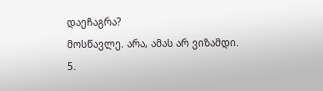დაეჩაგრა?
მოსწავლე. არა, ამას არ ვიზამდი.
5.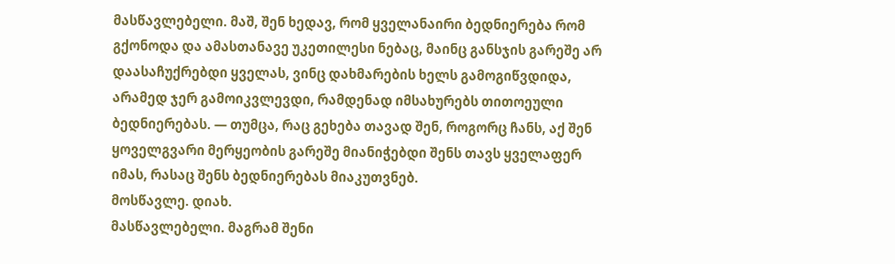მასწავლებელი. მაშ, შენ ხედავ, რომ ყველანაირი ბედნიერება რომ გქონოდა და ამასთანავე უკეთილესი ნებაც, მაინც განსჯის გარეშე არ დაასაჩუქრებდი ყველას, ვინც დახმარების ხელს გამოგიწვდიდა, არამედ ჯერ გამოიკვლევდი, რამდენად იმსახურებს თითოეული ბედნიერებას. — თუმცა, რაც გეხება თავად შენ, როგორც ჩანს, აქ შენ ყოველგვარი მერყეობის გარეშე მიანიჭებდი შენს თავს ყველაფერ იმას, რასაც შენს ბედნიერებას მიაკუთვნებ.
მოსწავლე. დიახ.
მასწავლებელი. მაგრამ შენი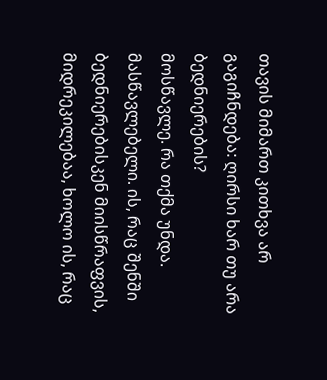თავის მიმართ კითხვა არ გაგიჩნდება: ღირსი ხარ თუ არა ბედნიერების?
მოსწავლე. რა თქმა უნდა.
მასწავლებელი. ის, რაც შენში ბედნიერებისკენ მიისწრაფვის, მიდრეკილებაა, ხოლო ის, რაც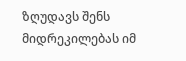ზღუდავს შენს მიდრეკილებას იმ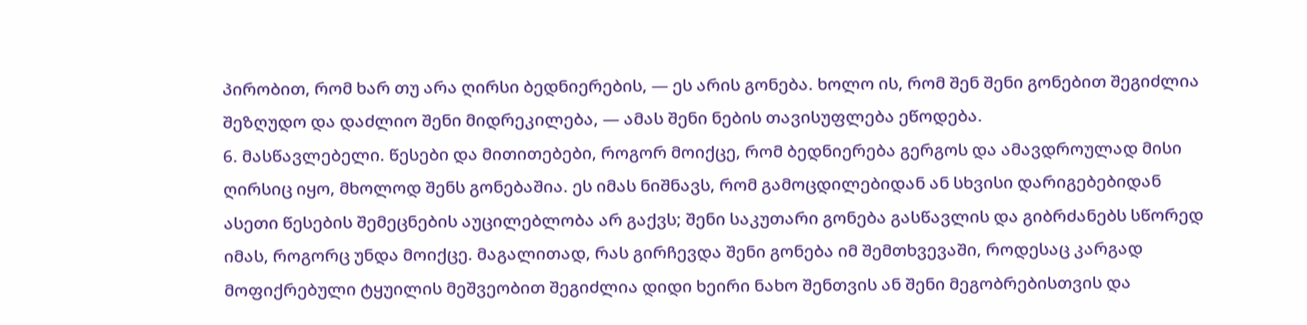პირობით, რომ ხარ თუ არა ღირსი ბედნიერების, — ეს არის გონება. ხოლო ის, რომ შენ შენი გონებით შეგიძლია შეზღუდო და დაძლიო შენი მიდრეკილება, — ამას შენი ნების თავისუფლება ეწოდება.
6. მასწავლებელი. წესები და მითითებები, როგორ მოიქცე, რომ ბედნიერება გერგოს და ამავდროულად მისი ღირსიც იყო, მხოლოდ შენს გონებაშია. ეს იმას ნიშნავს, რომ გამოცდილებიდან ან სხვისი დარიგებებიდან ასეთი წესების შემეცნების აუცილებლობა არ გაქვს; შენი საკუთარი გონება გასწავლის და გიბრძანებს სწორედ იმას, როგორც უნდა მოიქცე. მაგალითად, რას გირჩევდა შენი გონება იმ შემთხვევაში, როდესაც კარგად მოფიქრებული ტყუილის მეშვეობით შეგიძლია დიდი ხეირი ნახო შენთვის ან შენი მეგობრებისთვის და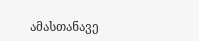ამასთანავე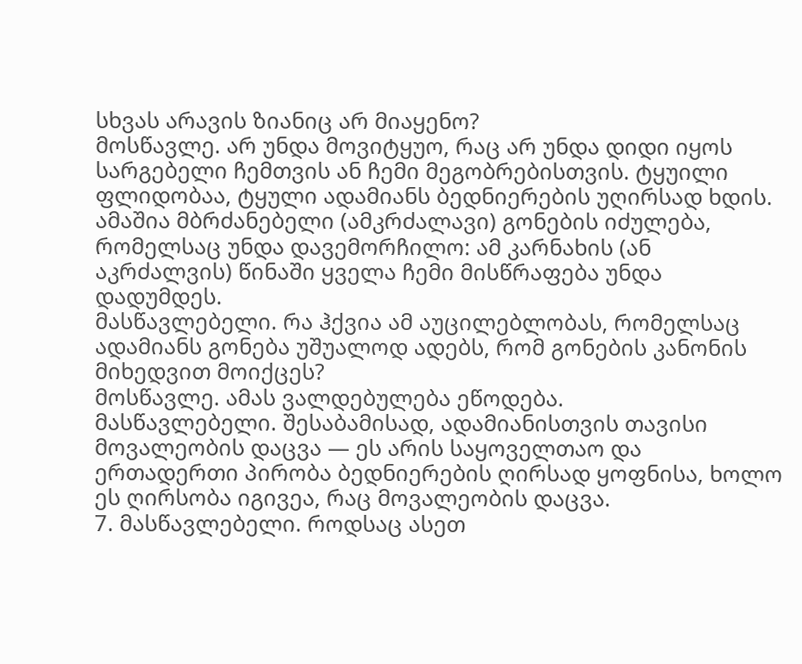სხვას არავის ზიანიც არ მიაყენო?
მოსწავლე. არ უნდა მოვიტყუო, რაც არ უნდა დიდი იყოს სარგებელი ჩემთვის ან ჩემი მეგობრებისთვის. ტყუილი ფლიდობაა, ტყული ადამიანს ბედნიერების უღირსად ხდის. ამაშია მბრძანებელი (ამკრძალავი) გონების იძულება, რომელსაც უნდა დავემორჩილო: ამ კარნახის (ან აკრძალვის) წინაში ყველა ჩემი მისწრაფება უნდა დადუმდეს.
მასწავლებელი. რა ჰქვია ამ აუცილებლობას, რომელსაც ადამიანს გონება უშუალოდ ადებს, რომ გონების კანონის მიხედვით მოიქცეს?
მოსწავლე. ამას ვალდებულება ეწოდება.
მასწავლებელი. შესაბამისად, ადამიანისთვის თავისი მოვალეობის დაცვა — ეს არის საყოველთაო და ერთადერთი პირობა ბედნიერების ღირსად ყოფნისა, ხოლო ეს ღირსობა იგივეა, რაც მოვალეობის დაცვა.
7. მასწავლებელი. როდსაც ასეთ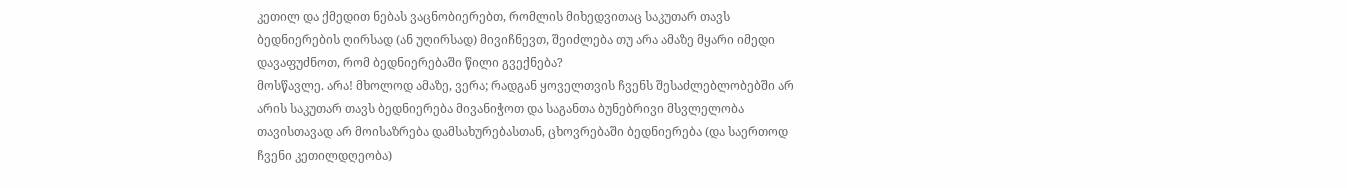კეთილ და ქმედით ნებას ვაცნობიერებთ, რომლის მიხედვითაც საკუთარ თავს ბედნიერების ღირსად (ან უღირსად) მივიჩნევთ, შეიძლება თუ არა ამაზე მყარი იმედი დავაფუძნოთ, რომ ბედნიერებაში წილი გვექნება?
მოსწავლე. არა! მხოლოდ ამაზე, ვერა; რადგან ყოველთვის ჩვენს შესაძლებლობებში არ არის საკუთარ თავს ბედნიერება მივანიჭოთ და საგანთა ბუნებრივი მსვლელობა თავისთავად არ მოისაზრება დამსახურებასთან, ცხოვრებაში ბედნიერება (და საერთოდ ჩვენი კეთილდღეობა)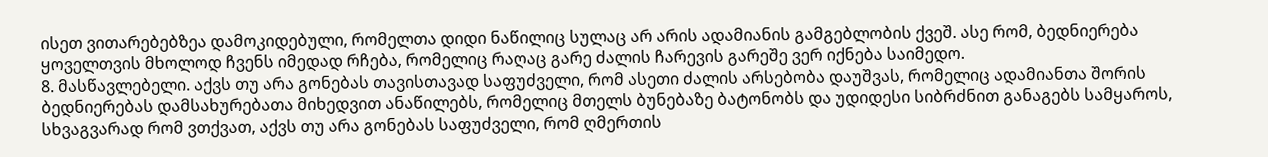ისეთ ვითარებებზეა დამოკიდებული, რომელთა დიდი ნაწილიც სულაც არ არის ადამიანის გამგებლობის ქვეშ. ასე რომ, ბედნიერება ყოველთვის მხოლოდ ჩვენს იმედად რჩება, რომელიც რაღაც გარე ძალის ჩარევის გარეშე ვერ იქნება საიმედო.
8. მასწავლებელი. აქვს თუ არა გონებას თავისთავად საფუძველი, რომ ასეთი ძალის არსებობა დაუშვას, რომელიც ადამიანთა შორის ბედნიერებას დამსახურებათა მიხედვით ანაწილებს, რომელიც მთელს ბუნებაზე ბატონობს და უდიდესი სიბრძნით განაგებს სამყაროს, სხვაგვარად რომ ვთქვათ, აქვს თუ არა გონებას საფუძველი, რომ ღმერთის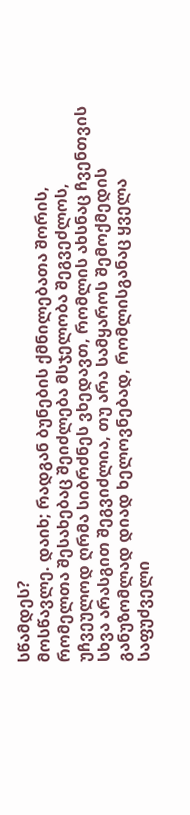სწამდეს?
მოსწავლე. დაიხ; რადგან ბუნების ქმნილებათა შორის, რომელთა შესახებაც შეიძლება მსჯელობა შეგვეძლოს, უჩვეულოდ ღრმა სიბრძნეს ვხედავთ, რომლის ახსნაც ჩვენთვის სხვა არასგით შეგვიძლია, თუ არა სამყაროს შემოქმედის განუზომლად დიად ხელოვნებად, რომლისგანაც ყველა საფუძველი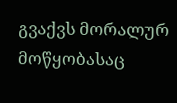გვაქვს მორალურ მოწყობასაც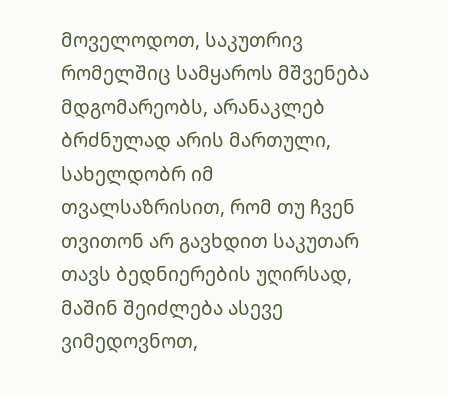მოველოდოთ, საკუთრივ რომელშიც სამყაროს მშვენება მდგომარეობს, არანაკლებ ბრძნულად არის მართული, სახელდობრ იმ თვალსაზრისით, რომ თუ ჩვენ თვითონ არ გავხდით საკუთარ თავს ბედნიერების უღირსად, მაშინ შეიძლება ასევე ვიმედოვნოთ,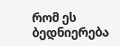რომ ეს ბედნიერება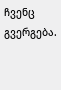ჩვენც გვერგება.